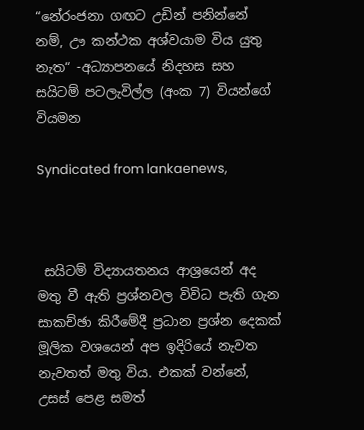“නේරංජනා ගඟට උඩින් පනින්නේ නම්, ඌ කන්ථක අශ්වයාම විය යුතු නැත“ -අධ්‍යාපනයේ නිදහස සහ සයිටම් පටලැවිල්ල (අංක 7) වියන්ගේ වියමන

Syndicated from lankaenews,



 සයිටම් විද්‍යායතනය ආශ්‍රයෙන් අද මතු වී ඇති ප්‍රශ්නවල විවිධ පැති ගැන සාකච්ඡා කිරීමේදී ප්‍රධාන ප්‍රශ්න දෙකක් මූලික වශයෙන් අප ඉදිරියේ නැවත නැවතත් මතු විය. එකක් වන්නේ, උසස් පෙළ සමත්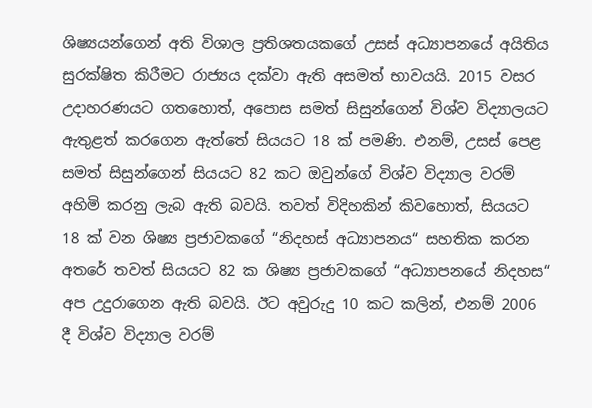ශිෂ්‍යයන්ගෙන් අති විශාල ප්‍රතිශතයකගේ උසස් අධ්‍යාපනයේ අයිතිය සුරක්ෂිත කිරීමට රාජ්‍යය දක්වා ඇති අසමත් භාවයයි. 2015 වසර උදාහරණයට ගතහොත්, අපොස සමත් සිසුන්ගෙන් විශ්ව විද්‍යාලයට ඇතුළත් කරගෙන ඇත්තේ සියයට 18 ක් පමණි. එනම්, උසස් පෙළ සමත් සිසුන්ගෙන් සියයට 82 කට ඔවුන්ගේ විශ්ව විද්‍යාල වරම් අහිමි කරනු ලැබ ඇති බවයි. තවත් විදිහකින් කිවහොත්, සියයට 18 ක් වන ශිෂ්‍ය ප්‍රජාවකගේ “නිදහස් අධ්‍යාපනය“ සහතික කරන අතරේ තවත් සියයට 82 ක ශිෂ්‍ය ප්‍රජාවකගේ “අධ්‍යාපනයේ නිදහස“ අප උදුරාගෙන ඇති බවයි. ඊට අවුරුදු 10 කට කලින්, එනම් 2006 දී විශ්ව විද්‍යාල වරම්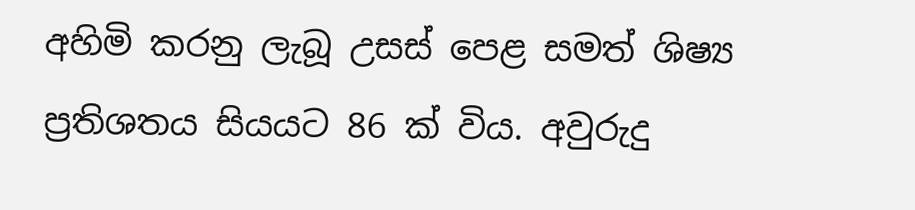අහිමි කරනු ලැබූ උසස් පෙළ සමත් ශිෂ්‍ය ප්‍රතිශතය සියයට 86 ක් විය. අවුරුදු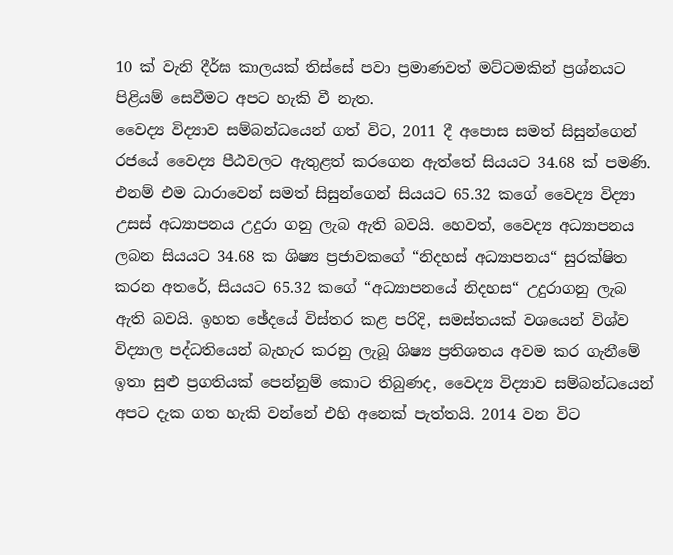10 ක් වැනි දීර්ඝ කාලයක් තිස්සේ පවා ප්‍රමාණවත් මට්ටමකින් ප්‍රශ්නයට පිළියම් සෙවීමට අපට හැකි වී නැත.
වෛද්‍ය විද්‍යාව සම්බන්ධයෙන් ගත් විට, 2011 දී අපොස සමත් සිසුන්ගෙන් රජයේ වෛද්‍ය පීඨවලට ඇතුළත් කරගෙන ඇත්තේ සියයට 34.68 ක් පමණි. එනම් එම ධාරාවෙන් සමත් සිසුන්ගෙන් සියයට 65.32 කගේ වෛද්‍ය විද්‍යා උසස් අධ්‍යාපනය උදුරා ගනු ලැබ ඇති බවයි. හෙවත්, වෛද්‍ය අධ්‍යාපනය ලබන සියයට 34.68 ක ශිෂ්‍ය ප්‍රජාවකගේ “නිදහස් අධ්‍යාපනය“ සුරක්ෂිත කරන අතරේ, සියයට 65.32 කගේ “අධ්‍යාපනයේ නිදහස“ උදුරාගනු ලැබ ඇති බවයි. ඉහත ඡේදයේ විස්තර කළ පරිදි, සමස්තයක් වශයෙන් විශ්ව විද්‍යාල පද්ධතියෙන් බැහැර කරනු ලැබූ ශිෂ්‍ය ප්‍රතිශතය අවම කර ගැනීමේ ඉතා සුළු ප්‍රගතියක් පෙන්නුම් කොට තිබුණද, වෛද්‍ය විද්‍යාව සම්බන්ධයෙන් අපට දැක ගත හැකි වන්නේ එහි අනෙක් පැත්තයි. 2014 වන විට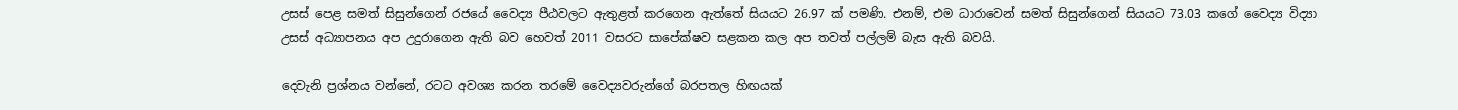උසස් පෙළ සමත් සිසුන්ගෙන් රජයේ වෛද්‍ය පීඨවලට ඇතුළත් කරගෙන ඇත්තේ සියයට 26.97 ක් පමණි. එනම්, එම ධාරාවෙන් සමත් සිසුන්ගෙන් සියයට 73.03 කගේ වෛද්‍ය විද්‍යා උසස් අධ්‍යාපනය අප උදුරාගෙන ඇති බව හෙවත් 2011 වසරට සාපේක්ෂව සළකන කල අප තවත් පල්ලම් බැස ඇති බවයි.

දෙවැනි ප්‍රශ්නය වන්නේ, රටට අවශ්‍ය කරන තරමේ වෛද්‍යවරුන්ගේ බරපතල හිඟයක්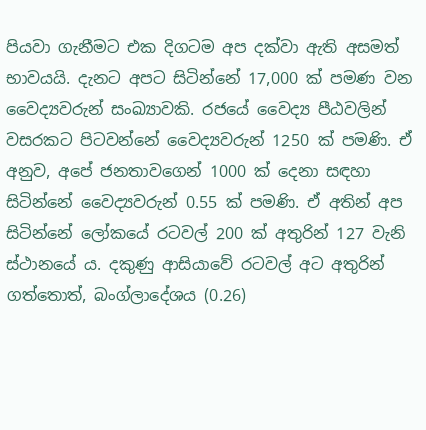පියවා ගැනීමට එක දිගටම අප දක්වා ඇති අසමත් භාවයයි. දැනට අපට සිටින්නේ 17,000 ක් පමණ වන වෛද්‍යවරුන් සංඛ්‍යාවකි. රජයේ වෛද්‍ය පීඨවලින් වසරකට පිටවන්නේ වෛද්‍යවරුන් 1250 ක් පමණි. ඒ අනුව, අපේ ජනතාවගෙන් 1000 ක් දෙනා සඳහා සිටින්නේ වෛද්‍යවරුන් 0.55 ක් පමණි. ඒ අතින් අප සිටින්නේ ලෝකයේ රටවල් 200 ක් අතුරින් 127 වැනි ස්ථානයේ ය. දකුණු ආසියාවේ රටවල් අට අතුරින් ගත්තොත්, බංග්ලාදේශය (0.26)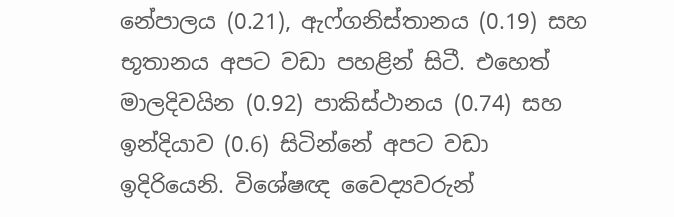නේපාලය (0.21), ඇෆ්ගනිස්තානය (0.19) සහ භූතානය අපට වඩා පහළින් සිටී. එහෙත් මාලදිවයින (0.92) පාකිස්ථානය (0.74) සහ ඉන්දියාව (0.6) සිටින්නේ අපට වඩා ඉදිරියෙනි. විශේෂඥ වෛද්‍යවරුන්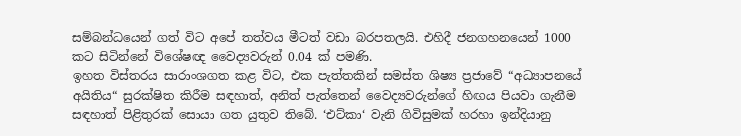සම්බන්ධයෙන් ගත් විට අපේ තත්වය මීටත් වඩා බරපතලයි. එහිදී ජනගහනයෙන් 1000 කට සිටින්නේ විශේෂඥ වෛද්‍යවරුන් 0.04 ක් පමණි.
ඉහත විස්තරය සාරාංශගත කළ විට, එක පැත්තකින් සමස්ත ශිෂ්‍ය ප්‍රජාවේ “අධ්‍යාපනයේ අයිතිය“ සුරක්ෂිත කිරීම සඳහාත්, අනිත් පැත්තෙන් වෛද්‍යවරුන්ගේ හිඟය පියවා ගැනීම සඳහාත් පිළිතුරක් සොයා ගත යුතුව තිබේ. ‘එට්කා‘ වැනි ගිවිසුමක් හරහා ඉන්දියානු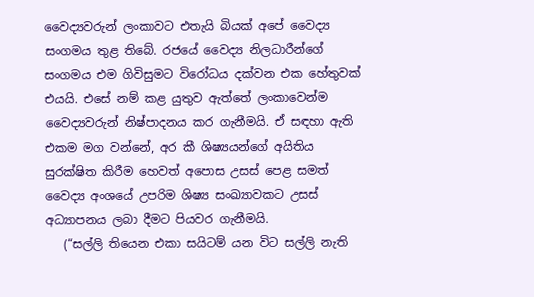වෛද්‍යවරුන් ලංකාවට එතැයි බියක් අපේ වෛද්‍ය සංගමය තුළ තිබේ. රජයේ වෛද්‍ය නිලධාරීන්ගේ සංගමය එම ගිවිසුමට විරෝධය දක්වන එක හේතුවක් එයයි. එසේ නම් කළ යුතුව ඇත්තේ ලංකාවෙන්ම වෛද්‍යවරුන් නිෂ්පාදනය කර ගැනීමයි. ඒ සඳහා ඇති එකම මග වන්නේ, අර කී ශිෂ්‍යයන්ගේ අයිතිය සුරක්ෂිත කිරීම හෙවත් අපොස උසස් පෙළ සමත් වෛද්‍ය අංශයේ උපරිම ශිෂ්‍ය සංඛ්‍යාවකට උසස් අධ්‍යාපනය ලබා දීමට පියවර ගැනීමයි.
   (“සල්ලි තියෙන එකා සයිටම් යන විට සල්ලි නැති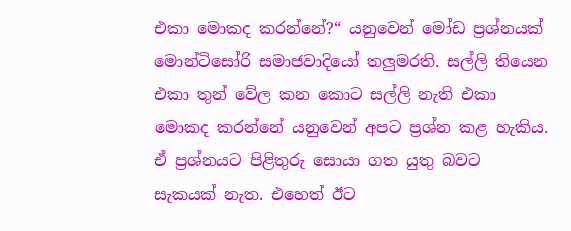එකා මොකද කරන්නේ?“ යනුවෙන් මෝඩ ප්‍රශ්නයක් මොන්ටිසෝරි සමාජවාදියෝ තලුමරති. සල්ලි තියෙන එකා තුන් වේල කන කොට සල්ලි නැති එකා මොකද කරන්නේ යනුවෙන් අපට ප්‍රශ්න කළ හැකිය. ඒ ප්‍රශ්නයට පිළිතුරු සොයා ගත යුතු බවට සැකයක් නැත. එහෙත් ඊට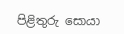පිළිතුරු සොයා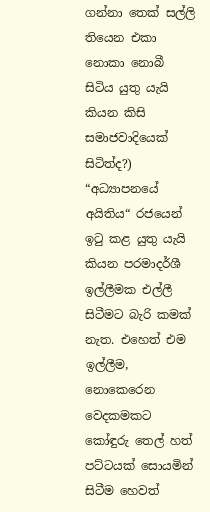ගන්නා තෙක් සල්ලි තියෙන එකා නොකා නොබී සිටිය යුතු යැයි කියන කිසි සමාජවාදියෙක් සිටිත්ද?)
“අධ්‍යාපනයේ අයිතිය“ රජයෙන් ඉටු කළ යුතු යැයි කියන පරමාදර්ශී ඉල්ලීමක එල්ලී සිටීමට බැරි කමක් නැත. එහෙත් එම ඉල්ලීම, නොකෙරෙන වෙදකමකට කෝඳුරු තෙල් හත් පට්ටයක් සොයමින් සිටීම හෙවත්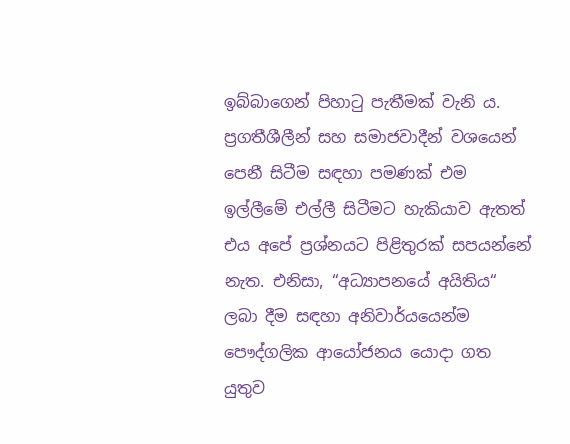ඉබ්බාගෙන් පිහාටු පැතීමක් වැනි ය. ප්‍රගතීශීලීන් සහ සමාජවාදීන් වශයෙන් පෙනී සිටීම සඳහා පමණක් එම ඉල්ලීමේ එල්ලී සිටීමට හැකියාව ඇතත් එය අපේ ප්‍රශ්නයට පිළිතුරක් සපයන්නේ නැත. එනිසා, “අධ්‍යාපනයේ අයිතිය“ ලබා දීම සඳහා අනිවාර්යයෙන්ම පෞද්ගලික ආයෝජනය යොදා ගත යුතුව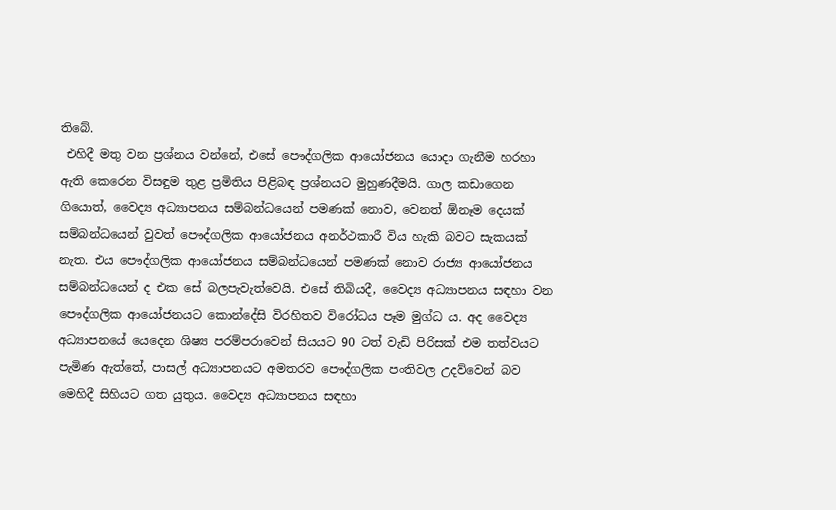තිබේ.
 එහිදී මතු වන ප්‍රශ්නය වන්නේ, එසේ පෞද්ගලික ආයෝජනය යොදා ගැනීම හරහා ඇති කෙරෙන විසඳුම තුළ ප්‍රමිතිය පිළිබඳ ප්‍රශ්නයට මුහුණදීමයි. ගාල කඩාගෙන ගියොත්, වෛද්‍ය අධ්‍යාපනය සම්බන්ධයෙන් පමණක් නොව, වෙනත් ඕනෑම දෙයක් සම්බන්ධයෙන් වුවත් පෞද්ගලික ආයෝජනය අනර්ථකාරී විය හැකි බවට සැකයක් නැත. එය පෞද්ගලික ආයෝජනය සම්බන්ධයෙන් පමණක් නොව රාජ්‍ය ආයෝජනය සම්බන්ධයෙන් ද එක සේ බලපැවැත්වෙයි. එසේ තිබියදී, වෛද්‍ය අධ්‍යාපනය සඳහා වන පෞද්ගලික ආයෝජනයට කොන්දේසි විරහිතව විරෝධය පෑම මුග්ධ ය. අද වෛද්‍ය අධ්‍යාපනයේ යෙදෙන ශිෂ්‍ය පරම්පරාවෙන් සියයට 90 ටත් වැඩි පිරිසක් එම තත්වයට පැමිණ ඇත්තේ, පාසල් අධ්‍යාපනයට අමතරව පෞද්ගලික පංතිවල උදව්වෙන් බව මෙහිදී සිහියට ගත යුතුය. වෛද්‍ය අධ්‍යාපනය සඳහා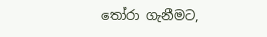තෝරා ගැනීමට,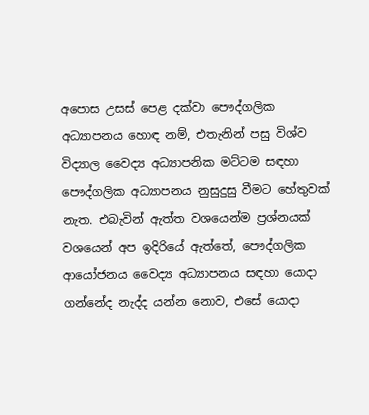අපොස උසස් පෙළ දක්වා පෞද්ගලික අධ්‍යාපනය හොඳ නම්, එතැනින් පසු විශ්ව විද්‍යාල වෛද්‍ය අධ්‍යාපනික මට්ටම සඳහා පෞද්ගලික අධ්‍යාපනය නුසුදුසු වීමට හේතුවක් නැත. එබැවින් ඇත්ත වශයෙන්ම ප්‍රශ්නයක් වශයෙන් අප ඉදිරියේ ඇත්තේ, පෞද්ගලික ආයෝජනය වෛද්‍ය අධ්‍යාපනය සඳහා යොදා ගන්නේද නැද්ද යන්න නොව, එසේ යොදා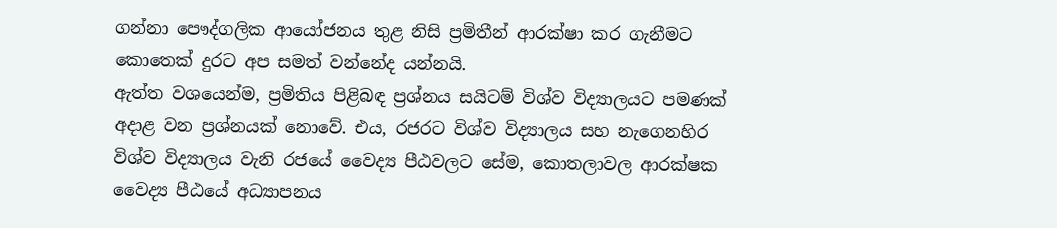ගන්නා පෞද්ගලික ආයෝජනය තුළ නිසි ප්‍රමිතීන් ආරක්ෂා කර ගැනීමට කොතෙක් දුරට අප සමත් වන්නේද යන්නයි.
ඇත්ත වශයෙන්ම, ප්‍රමිතිය පිළිබඳ ප්‍රශ්නය සයිටම් විශ්ව විද්‍යාලයට පමණක් අදාළ වන ප්‍රශ්නයක් නොවේ. එය, රජරට විශ්ව විද්‍යාලය සහ නැගෙනහිර විශ්ව විද්‍යාලය වැනි රජයේ වෛද්‍ය පීඨවලට සේම, කොතලාවල ආරක්ෂක වෛද්‍ය පීඨයේ අධ්‍යාපනය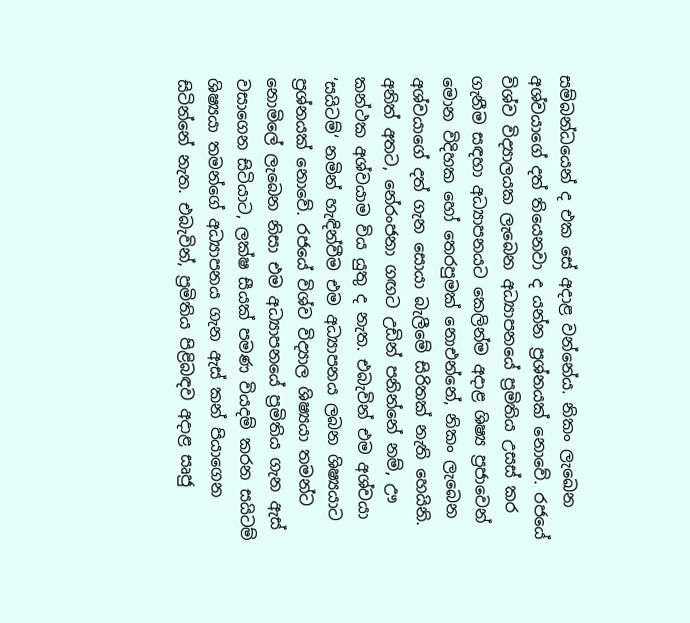සම්බන්ධයෙන් ද එක සේ අදාළ වන්නේය. නිකං ලැඛෙන අශ්වයාගේ දත් තියෙනවා ද යන්න ප්‍රශ්නයක් නොවේ. රජයේ විශ්ව විද්‍යාලයක ලැබෙන අධ්‍යාපනයේ ප්‍රමිතිය උසස් කර ගැනීම සඳහා අධ්‍යාපනයට කෙලින්ම අදාළ ශිෂ්‍ය ප්‍රජාවෙන් මොන විදිහක හෝ තෙරපුමක් නොඑන්නේ, නිකං ලැබෙන අශ්වයාගේ දත් ගැන සොයා බැලීමේ සිරිතක් නැති හෙයිනි. අනිත් අතට, නේරංජනා ගඟට උඩින් පනින්නේ නම්, ඌ කන්ථක අශ්වයාම විය යුතු ද නැත. එබැවින් එම අශ්වයා ‘සයිටම්‘ නමින් හැඳින්වීම එම අධ්‍යාපනය ලබන ශිෂ්‍යයාට ප්‍රශ්නයක් නොවේ. රජයේ විශ්ව විද්‍යාල ශිෂ්‍යයා තමන්ට නොමිලේ ලැබෙන නිසා එම අධ්‍යාපනයේ ප්‍රමිතිය ගැන ඇස් වසාගෙන සිටියාට, ලක්ෂ සීයක් පමණ වියදම් කරන සයිටම් ශිෂ්‍යයා තමන්ගේ අධ්‍යාපනය ගැන ඇස් කන් පියාගෙන සිටින්නේ නැත. එබැවින්, ප්‍රමිතිය පිළිබඳව අදාළ සෘජු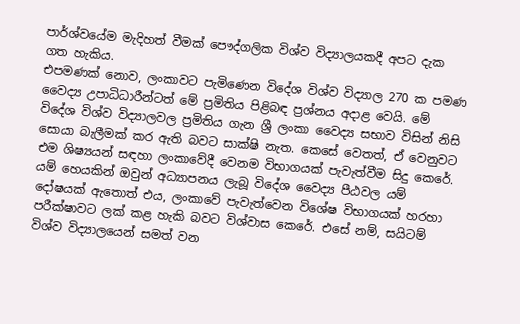පාර්ශ්වයේම මැදිහත් වීමක් පෞද්ගලික විශ්ව විද්‍යාලයකදී අපට දැක ගත හැකිය.
එපමණක් නොව, ලංකාවට පැමිණෙන විදේශ විශ්ව විද්‍යාල 270 ක පමණ වෛද්‍ය උපාධිධාරීන්ටත් මේ ප්‍රමිතිය පිළිබඳ ප්‍රශ්නය අදාළ වෙයි. මේ විදේශ විශ්ව විද්‍යාලවල ප්‍රමිතිය ගැන ශ්‍රී ලංකා වෛද්‍ය සභාව විසින් නිසි සොයා බැලීමක් කර ඇති බවට සාක්ෂි නැත. කෙසේ වෙතත්, ඒ වෙනුවට එම ශිෂ්‍යයන් සඳහා ලංකාවේදී වෙනම විභාගයක් පැවැත්වීම සිදු කෙරේ. යම් හෙයකින් ඔවුන් අධ්‍යාපනය ලැබූ විදේශ වෛද්‍ය පීඨවල යම් දෝෂයක් ඇතොත් එය, ලංකාවේ පැවැත්වෙන විශේෂ විභාගයක් හරහා පරීක්ෂාවට ලක් කළ හැකි බවට විශ්වාස කෙරේ. එසේ නම්, සයිටම් විශ්ව විද්‍යාලයෙන් සමත් වන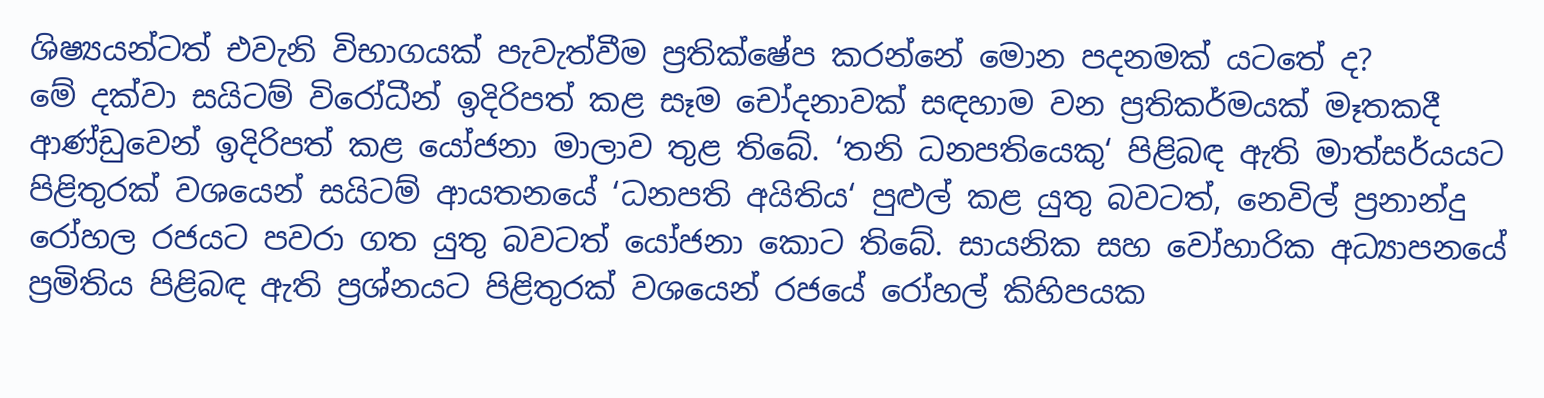ශිෂ්‍යයන්ටත් එවැනි විභාගයක් පැවැත්වීම ප්‍රතික්ෂේප කරන්නේ මොන පදනමක් යටතේ ද?
මේ දක්වා සයිටම් විරෝධීන් ඉදිරිපත් කළ සෑම චෝදනාවක් සඳහාම වන ප්‍රතිකර්මයක් මෑතකදී ආණ්ඩුවෙන් ඉදිරිපත් කළ යෝජනා මාලාව තුළ තිබේ. ‘තනි ධනපතියෙකු‘ පිළිබඳ ඇති මාත්සර්යයට පිළිතුරක් වශයෙන් සයිටම් ආයතනයේ ‘ධනපති අයිතිය‘ පුළුල් කළ යුතු බවටත්, නෙවිල් ප්‍රනාන්දු රෝහල රජයට පවරා ගත යුතු බවටත් යෝජනා කොට තිබේ. සායනික සහ වෝහාරික අධ්‍යාපනයේ ප්‍රමිතිය පිළිබඳ ඇති ප්‍රශ්නයට පිළිතුරක් වශයෙන් රජයේ රෝහල් කිහිපයක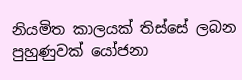නියමිත කාලයක් තිස්සේ ලබන පුහුණුවක් යෝජනා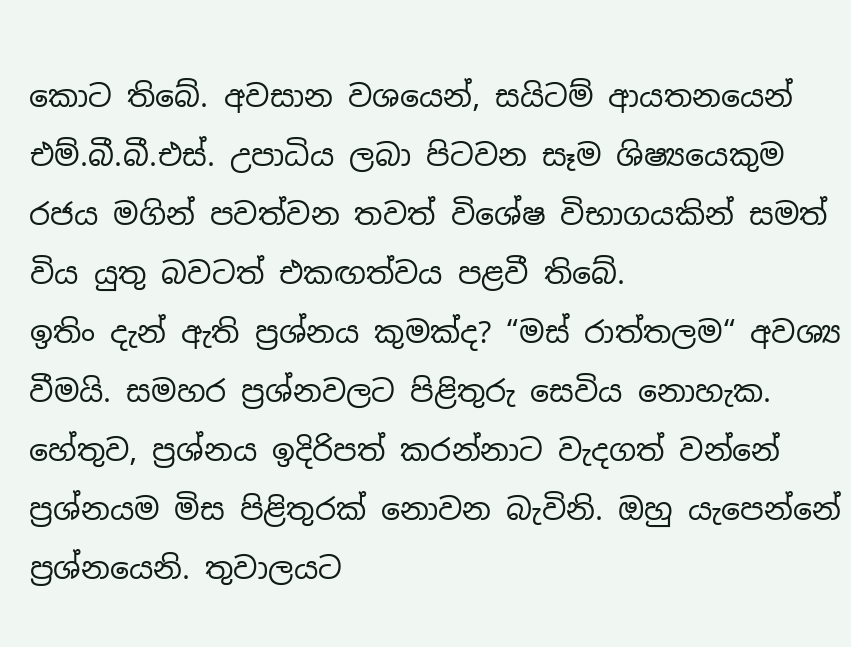කොට තිබේ. අවසාන වශයෙන්, සයිටම් ආයතනයෙන් එම්.බී.බී.එස්. උපාධිය ලබා පිටවන සෑම ශිෂ්‍යයෙකුම රජය මගින් පවත්වන තවත් විශේෂ විභාගයකින් සමත් විය යුතු බවටත් එකඟත්වය පළවී තිබේ.
ඉතිං දැන් ඇති ප්‍රශ්නය කුමක්ද? “මස් රාත්තලම“ අවශ්‍ය වීමයි. සමහර ප්‍රශ්නවලට පිළිතුරු සෙවිය නොහැක. හේතුව, ප්‍රශ්නය ඉදිරිපත් කරන්නාට වැදගත් වන්නේ ප්‍රශ්නයම මිස පිළිතුරක් නොවන බැවිනි. ඔහු යැපෙන්නේ ප්‍රශ්නයෙනි. තුවාලයට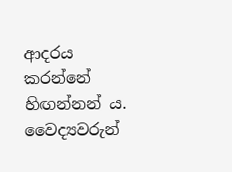ආදරය කරන්නේ හිඟන්නන් ය. වෛද්‍යවරුන්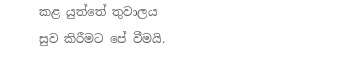කළ යුත්තේ තුවාලය සුව කිරීමට පේ වීමයි.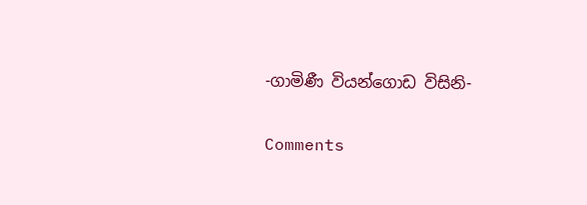-ගාමිණී වියන්ගොඩ විසිනි-


Comments